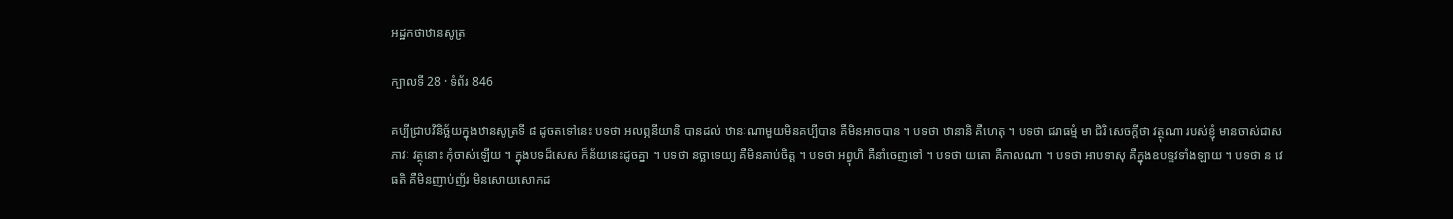អដ្ឋកថាឋានសូត្រ

ក្បាលទី 28 · ទំព័រ 846

គប្បីជ្រាបវិនិច្ឆ័យក្នុងឋានសូត្រទី ៨ ដូចតទៅនេះ បទថា អលព្ភនីយានិ បានដល់ ឋានៈណាមួយមិនគប្បីបាន គឺមិនអាចបាន ។ បទថា ឋានានិ គឺហេតុ ។ បទថា ជរាធម្មំ មា ជិរិ សេចក្តីថា វត្ថុណា របស់ខ្ញុំ មានចាស់ជាសភាវៈ វត្ថុនោះ កុំចាស់ឡើយ ។ ក្នុងបទដ៏សេស ក៏ន័យនេះដូចគ្នា ។ បទថា នច្ឆាទេយ្យ គឺមិនគាប់ចិត្ត ។ បទថា អព្វុហិ គឺនាំចេញទៅ ។ បទថា យតោ គឺកាលណា ។ បទថា អាបទាសុ គឺក្នុងឧបទ្ទវទាំងឡាយ ។ បទថា ន វេធតិ គឺមិនញាប់ញ័រ មិនសោយសោកដ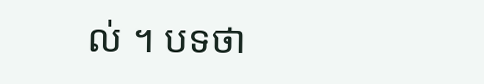ល់ ។ បទថា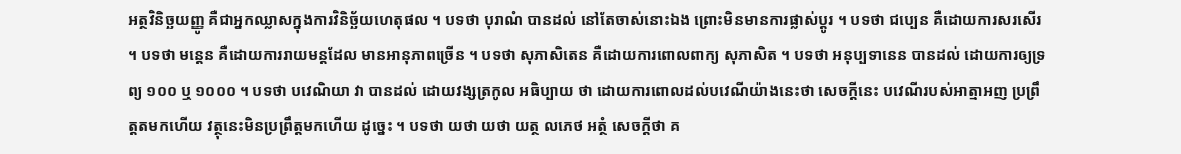អត្ថវិនិច្ឆយញ្ញូ គឺជាអ្នកឈ្លាសក្នុងការវិនិច្ឆ័យហេតុផល ។ បទថា បុរាណំ បានដល់ នៅតែចាស់នោះឯង ព្រោះមិនមានការផ្លាស់ប្តូរ ។ បទថា ជប្បេន គឺដោយការសរសើរ ។ បទថា មន្តេន គឺដោយការរាយមន្តដែល មានអានុភាពច្រើន ។ បទថា សុភាសិតេន គឺដោយការពោលពាក្យ សុភាសិត ។ បទថា អនុប្បទានេន បានដល់ ដោយការឲ្យទ្រព្យ ១០០ ឬ ១០០០ ។ បទថា បវេណិយា វា បានដល់ ដោយវង្សត្រកូល អធិប្បាយ ថា ដោយការពោលដល់បវេណីយ៉ាងនេះថា សេចក្តីនេះ បវេណីរបស់អាត្មាអញ ប្រព្រឹត្តតមកហើយ វត្ថុនេះមិនប្រព្រឹត្តមកហើយ ដូច្នេះ ។ បទថា យថា យថា យត្ថ លភេថ អត្ថំ សេចក្តីថា គ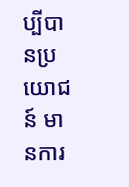ប្បីបានប្រយោជន៍ មានការ